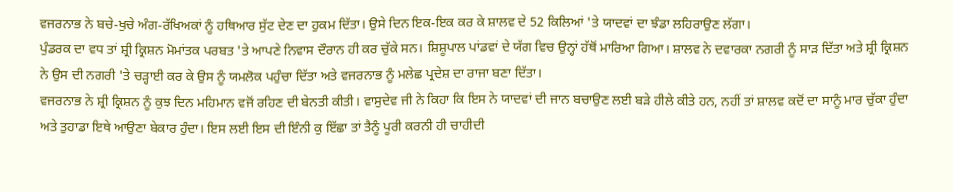ਵਜਰਨਾਭ ਨੇ ਬਚੇ-ਖੁਚੇ ਅੰਗ-ਰੱਖਿਅਕਾਂ ਨੂੰ ਹਥਿਆਰ ਸੁੱਟ ਦੇਣ ਦਾ ਹੁਕਮ ਦਿੱਤਾ। ਉਸੇ ਦਿਨ ਇਕ-ਇਕ ਕਰ ਕੇ ਸ਼ਾਲਵ ਦੇ 52 ਕਿਲਿਆਂ 'ਤੇ ਯਾਦਵਾਂ ਦਾ ਝੰਡਾ ਲਹਿਰਾਉਣ ਲੱਗਾ।
ਪੁੰਡਰਕ ਦਾ ਵਧ ਤਾਂ ਸ਼੍ਰੀ ਕ੍ਰਿਸ਼ਨ ਮੋਮਾਂਤਕ ਪਰਬਤ 'ਤੇ ਆਪਣੇ ਨਿਵਾਸ ਦੌਰਾਨ ਹੀ ਕਰ ਚੁੱਕੇ ਸਨ। ਸ਼ਿਸ਼ੂਪਾਲ ਪਾਂਡਵਾਂ ਦੇ ਯੱਗ ਵਿਚ ਉਨ੍ਹਾਂ ਹੱਥੋਂ ਮਾਰਿਆ ਗਿਆ। ਸ਼ਾਲਵ ਨੇ ਦਵਾਰਕਾ ਨਗਰੀ ਨੂੰ ਸਾੜ ਦਿੱਤਾ ਅਤੇ ਸ਼੍ਰੀ ਕ੍ਰਿਸ਼ਨ ਨੇ ਉਸ ਦੀ ਨਗਰੀ 'ਤੇ ਚੜ੍ਹਾਈ ਕਰ ਕੇ ਉਸ ਨੂੰ ਯਮਲੋਕ ਪਹੁੰਚਾ ਦਿੱਤਾ ਅਤੇ ਵਜਰਨਾਭ ਨੂੰ ਮਲੇਛ ਪ੍ਰਦੇਸ਼ ਦਾ ਰਾਜਾ ਬਣਾ ਦਿੱਤਾ।
ਵਜਰਨਾਭ ਨੇ ਸ਼੍ਰੀ ਕ੍ਰਿਸ਼ਨ ਨੂੰ ਕੁਝ ਦਿਨ ਮਹਿਮਾਨ ਵਜੋਂ ਰਹਿਣ ਦੀ ਬੇਨਤੀ ਕੀਤੀ। ਵਾਸੁਦੇਵ ਜੀ ਨੇ ਕਿਹਾ ਕਿ ਇਸ ਨੇ ਯਾਦਵਾਂ ਦੀ ਜਾਨ ਬਚਾਉਣ ਲਈ ਬੜੇ ਹੀਲੇ ਕੀਤੇ ਹਨ, ਨਹੀਂ ਤਾਂ ਸ਼ਾਲਵ ਕਦੋਂ ਦਾ ਸਾਨੂੰ ਮਾਰ ਚੁੱਕਾ ਹੁੰਦਾ ਅਤੇ ਤੁਹਾਡਾ ਇਥੇ ਆਉਣਾ ਬੇਕਾਰ ਹੁੰਦਾ। ਇਸ ਲਈ ਇਸ ਦੀ ਇੰਨੀ ਕੁ ਇੱਛਾ ਤਾਂ ਤੈਨੂੰ ਪੂਰੀ ਕਰਨੀ ਹੀ ਚਾਹੀਦੀ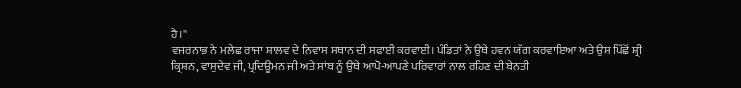ਹੈ।''
ਵਜਰਨਾਭ ਨੇ ਮਲੇਛ ਰਾਜਾ ਸ਼ਾਲਵ ਦੇ ਨਿਵਾਸ ਸਥਾਨ ਦੀ ਸਫਾਈ ਕਰਵਾਈ। ਪੰਡਿਤਾਂ ਨੇ ਉਥੇ ਹਵਨ ਯੱਗ ਕਰਵਾਇਆ ਅਤੇ ਉਸ ਪਿੱਛੋਂ ਸ਼੍ਰੀ ਕ੍ਰਿਸ਼ਨ, ਵਾਸੁਦੇਵ ਜੀ, ਪ੍ਰਦਿਊਮਨ ਜੀ ਅਤੇ ਸਾਂਬ ਨੂੰ ਉਥੇ ਆਪੋ-ਆਪਣੇ ਪਰਿਵਾਰਾਂ ਨਾਲ ਰਹਿਣ ਦੀ ਬੇਨਤੀ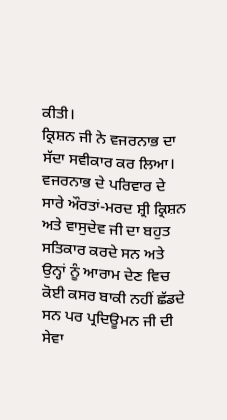ਕੀਤੀ।
ਕ੍ਰਿਸ਼ਨ ਜੀ ਨੇ ਵਜਰਨਾਭ ਦਾ ਸੱਦਾ ਸਵੀਕਾਰ ਕਰ ਲਿਆ। ਵਜਰਨਾਭ ਦੇ ਪਰਿਵਾਰ ਦੇ ਸਾਰੇ ਔਰਤਾਂ-ਮਰਦ ਸ਼੍ਰੀ ਕ੍ਰਿਸ਼ਨ ਅਤੇ ਵਾਸੁਦੇਵ ਜੀ ਦਾ ਬਹੁਤ ਸਤਿਕਾਰ ਕਰਦੇ ਸਨ ਅਤੇ ਉਨ੍ਹਾਂ ਨੂੰ ਆਰਾਮ ਦੇਣ ਵਿਚ ਕੋਈ ਕਸਰ ਬਾਕੀ ਨਹੀਂ ਛੱਡਦੇ ਸਨ ਪਰ ਪ੍ਰਦਿਊਮਨ ਜੀ ਦੀ ਸੇਵਾ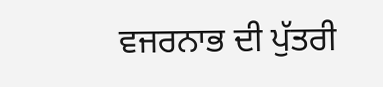ਵਜਰਨਾਭ ਦੀ ਪੁੱਤਰੀ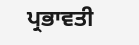ਪ੍ਰਭਾਵਤੀ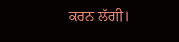ਕਰਨ ਲੱਗੀ।